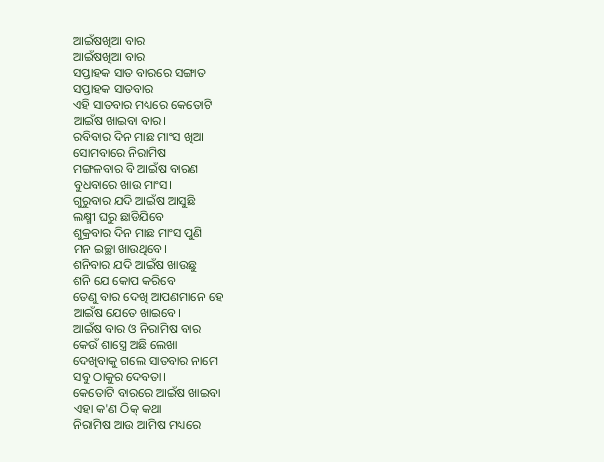ଆଇଁଷଖିଆ ବାର
ଆଇଁଷଖିଆ ବାର
ସପ୍ତାହକ ସାତ ବାରରେ ସଙ୍ଗାତ
ସପ୍ତାହକ ସାତବାର
ଏହି ସାତବାର ମଧ୍ୟରେ କେତୋଟି
ଆଇଁଷ ଖାଇବା ବାର।
ରବିବାର ଦିନ ମାଛ ମାଂସ ଖିଆ
ସୋମବାରେ ନିରାମିଷ
ମଙ୍ଗଳବାର ବି ଆଇଁଷ ବାରଣ
ବୁଧବାରେ ଖାଉ ମାଂସ।
ଗୁରୁବାର ଯଦି ଆଇଁଷ ଆସୁଛି
ଲକ୍ଷ୍ମୀ ଘରୁ ଛାଡିଯିବେ
ଶୁକ୍ରବାର ଦିନ ମାଛ ମାଂସ ପୁଣି
ମନ ଇଚ୍ଛା ଖାଉଥିବେ।
ଶନିବାର ଯଦି ଆଇଁଷ ଖାଉଛୁ
ଶନି ଯେ କୋପ କରିବେ
ତେଣୁ ବାର ଦେଖି ଆପଣମାନେ ହେ
ଆଇଁଷ ଯେତେ ଖାଇବେ।
ଆଇଁଷ ବାର ଓ ନିରାମିଷ ବାର
କେଉଁ ଶାସ୍ତ୍ରେ ଅଛି ଲେଖା
ଦେଖିବାକୁ ଗଲେ ସାତବାର ନାମେ
ସବୁ ଠାକୁର ଦେବତା।
କେତୋଟି ବାରରେ ଆଇଁଷ ଖାଇବା
ଏହା କ'ଣ ଠିକ୍ କଥା
ନିରାମିଷ ଆଉ ଆମିଷ ମଧ୍ୟରେ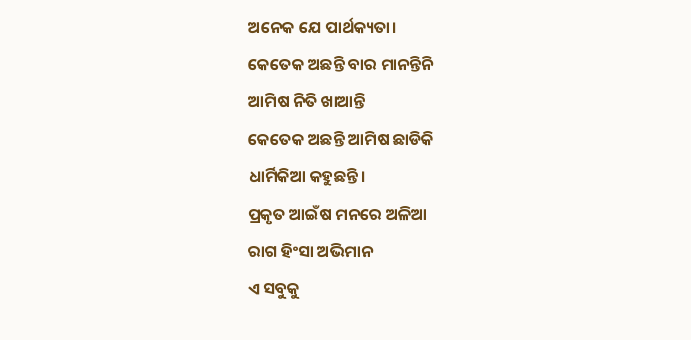ଅନେକ ଯେ ପାର୍ଥକ୍ୟତା।
କେତେକ ଅଛନ୍ତି ବାର ମାନନ୍ତିନି
ଆମିଷ ନିତି ଖାଆନ୍ତି
କେତେକ ଅଛନ୍ତି ଆମିଷ ଛାଡିକି
ଧାର୍ମିକିଆ କହୁଛନ୍ତି।
ପ୍ରକୃତ ଆଇଁଷ ମନରେ ଅଳିଆ
ରାଗ ହିଂସା ଅଭିମାନ
ଏ ସବୁକୁ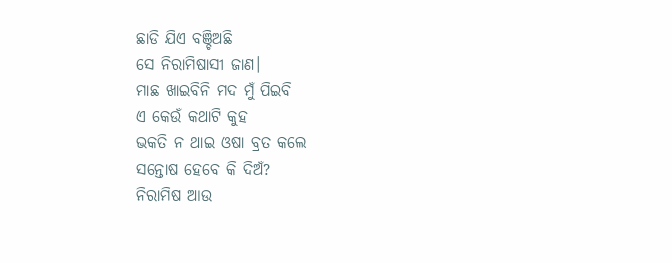ଛାଡି ଯିଏ ବଞ୍ଚିଅଛି
ସେ ନିରାମିଷାସୀ ଜାଣ।
ମାଛ ଖାଇବିନି ମଦ ମୁଁ ପିଇବି
ଏ କେଉଁ କଥାଟି କୁହ
ଭକତି ନ ଥାଇ ଓଷା ବ୍ରତ କଲେ
ସନ୍ତୋଷ ହେବେ କି ଦିଅଁ?
ନିରାମିଷ ଆଉ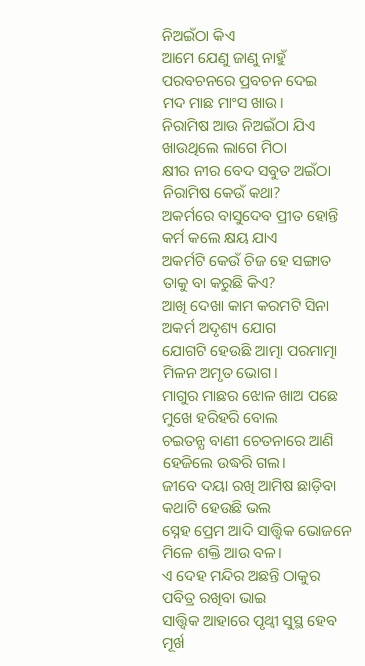ନିଅଇଁଠା କିଏ
ଆମେ ଯେଣୁ ଜାଣୁ ନାହୁଁ
ପରବଚନରେ ପ୍ରବଚନ ଦେଇ
ମଦ ମାଛ ମାଂସ ଖାଉ।
ନିରାମିଷ ଆଉ ନିଅଇଁଠା ଯିଏ
ଖାଉଥିଲେ ଲାଗେ ମିଠା
କ୍ଷୀର ନୀର ବେଦ ସବୁତ ଅଇଁଠା
ନିରାମିଷ କେଉଁ କଥା?
ଅକର୍ମରେ ବାସୁଦେବ ପ୍ରୀତ ହୋନ୍ତି
କର୍ମ କଲେ କ୍ଷୟ ଯାଏ
ଅକର୍ମଟି କେଉଁ ଚିଜ ହେ ସଙ୍ଗାତ
ତାକୁ ବା କରୁଛି କିଏ?
ଆଖି ଦେଖା କାମ କରମଟି ସିନା
ଅକର୍ମ ଅଦୃଶ୍ୟ ଯୋଗ
ଯୋଗଟି ହେଉଛି ଆତ୍ମା ପରମାତ୍ମା
ମିଳନ ଅମୃତ ଭୋଗ।
ମାଗୁର ମାଛର ଝୋଳ ଖାଅ ପଛେ
ମୁଖେ ହରିହରି ବୋଲ
ଚଇତନ୍ଯ ବାଣୀ ଚେତନାରେ ଆଣି
ହେଜିଲେ ଉଦ୍ଧରି ଗଲ।
ଜୀବେ ଦୟା ରଖି ଆମିଷ ଛାଡ଼ିବା
କଥାଟି ହେଉଛି ଭଲ
ସ୍ନେହ ପ୍ରେମ ଆଦି ସାତ୍ତ୍ୱିକ ଭୋଜନେ
ମିଳେ ଶକ୍ତି ଆଉ ବଳ।
ଏ ଦେହ ମନ୍ଦିର ଅଛନ୍ତି ଠାକୁର
ପବିତ୍ର ରଖିବା ଭାଇ
ସାତ୍ତ୍ୱିକ ଆହାରେ ପୃଥ୍ବୀ ସୁସ୍ଥ ହେବ
ମୂର୍ଖ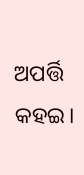ଅପର୍ତ୍ତି କହଇ।